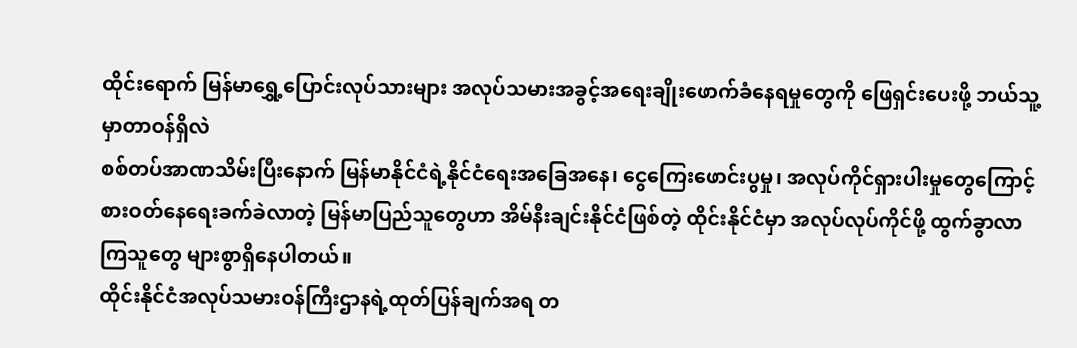ထိုင်းရောက် မြန်မာရွှေ့ပြောင်းလုပ်သားများ အလုပ်သမားအခွင့်အရေးချိုးဖောက်ခံနေရမှုတွေကို ဖြေရှင်းပေးဖို့ ဘယ်သူ့မှာတာဝန်ရှိလဲ
စစ်တပ်အာဏသိမ်းပြီးနောက် မြန်မာနိုင်ငံရဲ့နိုင်ငံရေးအခြေအနေ၊ ငွေကြေးဖောင်းပွမှု၊ အလုပ်ကိုင်ရှားပါးမှုတွေကြောင့် စားဝတ်နေရေးခက်ခဲလာတဲ့ မြန်မာပြည်သူတွေဟာ အိမ်နီးချင်းနိုင်ငံဖြစ်တဲ့ ထိုင်းနိုင်ငံမှာ အလုပ်လုပ်ကိုင်ဖို့ ထွက်ခွာလာကြသူတွေ များစွာရှိနေပါတယ်။
ထိုင်းနိုင်ငံအလုပ်သမားဝန်ကြီးဌာနရဲ့ထုတ်ပြန်ချက်အရ တ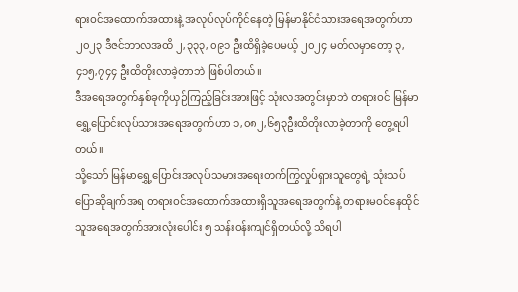ရားဝင်အထောက်အထားနဲ့ အလုပ်လုပ်ကိုင်နေတဲ့ မြန်မာနိုင်ငံသားအရေအတွက်ဟာ ၂၀၂၃ ဒီဇင်ဘာလအထိ ၂,၃၃၃,၀၉၁ ဦးထိရှိခဲ့ပေမယ့် ၂၀၂၄ မတ်လမှာတော့ ၃,၄၁၅,၇၄၄ ဦးထိတိုးလာခဲ့တာဘဲ ဖြစ်ပါတယ်။
ဒီအရေအတွက်နှစ်ခုကိုယှဉ်ကြည့်ခြင်းအားဖြင့် သုံးလအတွင်းမှာဘဲ တရားဝင် မြန်မာရွှေ့ပြောင်းလုပ်သားအရေအတွက်ဟာ ၁,၀၈၂,၆၅၃ဦးထိတိုးလာခဲ့တာကို တွေ့ရပါတယ်။
သို့သော် မြန်မာရွှေ့ပြောင်းအလုပ်သမားအရေးတက်ကြွလှုပ်ရှားသူတွေရဲ့ သုံးသပ်ပြောဆိုချက်အရ တရားဝင်အထောက်အထားရှိသူအရေအတွက်နဲ့ တရားမဝင်နေထိုင်သူအရေအတွက်အားလုံးပေါင်း ၅ သန်းဝန်းကျင်ရှိတယ်လို့ သိရပါ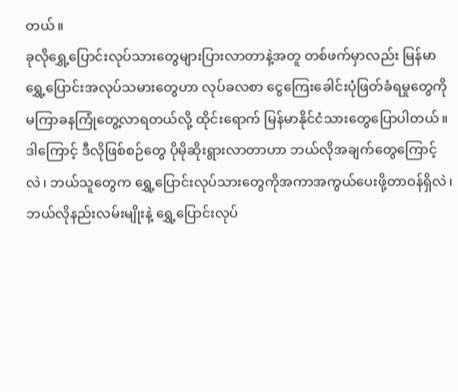တယ်။
ခုလိုရွှေ့ပြောင်းလုပ်သားတွေများပြားလာတာနဲ့အတူ တစ်ဖက်မှာလည်း မြန်မာရွှေ့ပြောင်းအလုပ်သမားတွေဟာ လုပ်ခလစာ ငွေကြေးခေါင်းပုံဖြတ်ခံရမှုတွေကို မကြာခနကြုံတွေ့လာရတယ်လို့ ထိုင်းရောက် မြန်မာနိုင်ငံသားတွေပြောပါတယ်။
ဒါကြောင့် ဒီလိုဖြစ်စဉ်တွေ ပိုမိုဆိုးရွားလာတာဟာ ဘယ်လိုအချက်တွေကြောင့်လဲ၊ ဘယ်သူတွေက ရွှေ့ပြောင်းလုပ်သားတွေကိုအကာအကွယ်ပေးဖို့တာဝန်ရှိလဲ၊ ဘယ်လိုနည်းလမ်းမျိုးနဲ့ ရွှေ့ပြောင်းလုပ်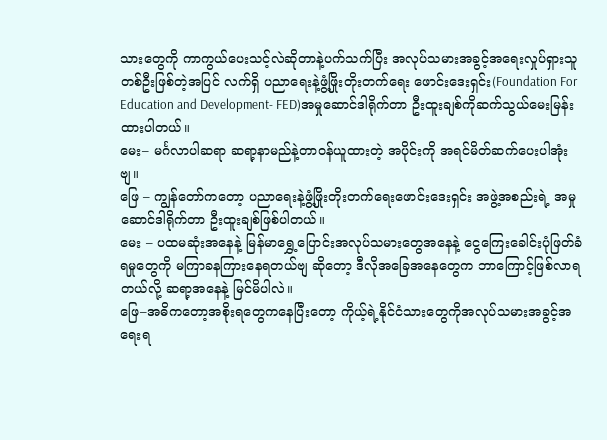သားတွေကို ကာကွယ်ပေးသင့်လဲဆိုတာနဲ့ပက်သက်ပြီး အလုပ်သမားအခွင့်အရေးလှုပ်ရှားသူတစ်ဦးဖြစ်တဲ့အပြင် လက်ရှိ ပညာရေးနဲ့ဖွံ့ဖြိုးတိုးတက်ရေး ဖောင်းဒေးရှင်း(Foundation For Education and Development- FED)အမှုဆောင်ဒါရိုက်တာ ဦးထူးချစ်ကိုဆက်သွယ်မေးမြန်းထားပါတယ်။
မေး– မင်္ဂလာပါဆရာ ဆရာ့နာမည်နဲ့တာဝန်ယူထားတဲ့ အပိုင်းကို အရင်မိတ်ဆက်ပေးပါအုံးဗျ။
ဖြေ – ကျွန်တော်ကတော့ ပညာရေးနဲ့ဖွံ့ဖြိုးတိုးတက်ရေးဖောင်းဒေးရှင်း အဖွဲ့အစည်းရဲ့ အမှုဆောင်ဒါရိုက်တာ ဦးထူးချစ်ဖြစ်ပါတယ်။
မေး – ပထမဆုံးအနေနဲ့ မြန်မာရွှေ့ပြောင်းအလုပ်သမားတွေအနေနဲ့ ငွေကြေးခေါင်းပုံဖြတ်ခံရမှုတွေကို မကြာခနကြားနေရတယ်ဗျ ဆိုတော့ ဒီလိုအခြေအနေတွေက ဘာကြောင့်ဖြစ်လာရတယ်လို့ ဆရာ့အနေနဲ့ မြင်မိပါလဲ။
ဖြေ–အဓိကတော့အစိုးရတွေကနေပြီးတော့ ကိုယ့်ရဲ့နိုင်ငံသားတွေကိုအလုပ်သမားအခွင့်အရေးရ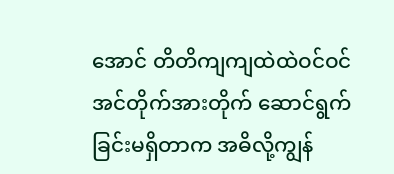အောင် တိတိကျကျထဲထဲဝင်ဝင် အင်တိုက်အားတိုက် ဆောင်ရွက်ခြင်းမရှိတာက အဓိလို့ကျွန်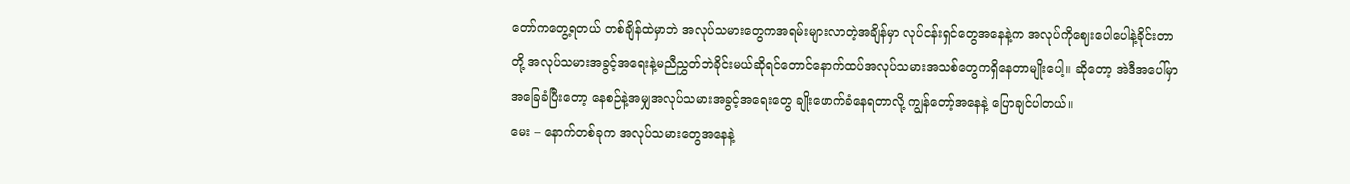တော်ကတွေ့ရတယ် တစ်ချိန်ထဲမှာဘဲ အလုပ်သမားတွေကအရမ်းများလာတဲ့အချိန်မှာ လုပ်ငန်းရှင်တွေအနေနဲ့က အလုပ်ကိုဈေးပေါပေါနဲ့ခိုင်းတာတို့ အလုပ်သမားအခွင့်အရေးနဲ့မညီညွှတ်ဘဲခိုင်းမယ်ဆိုရင်တောင်နောက်ထပ်အလုပ်သမားအသစ်တွေကရှိနေတာမျိုးပေါ့။ ဆိုတော့ အဲဒီအပေါ်မှာအခြေခံပြီးတော့ နေစဉ်နဲ့အမျှအလုပ်သမားအခွင့်အရေးတွေ ချိုးဖောက်ခံနေရတာလို့ ကျွန်တော့်အနေနဲ့ ပြောချင်ပါတယ်။
မေး – နောက်တစ်ခုက အလုပ်သမားတွေအနေနဲ့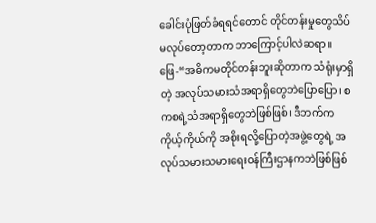ခေါင်းပုံဖြတ်ခံရရင်တောင် တိုင်တန်းမှုတွေသိပ်မလုပ်တော့တာက ဘာကြောင့်ပါလဲဆရာ။
ဖြေ-“အဓိကမတိုင်တန်းဘူးဆိုတာက သံရုံးမှာရှိတဲ့ အလုပ်သမားသံအရာရှိတွေဘဲပြောပြော၊ စကစရဲ့သံအရာရှိတွေဘဲဖြစ်ဖြစ်၊ ဒီဘက်ကကိုယ့်ကိုယ်ကို အစိုးရလို့ပြောတဲ့အဖွဲ့တွေရဲ့ အလုပ်သမားသမားရေးဝန်ကြီးဌာနကဘဲဖြစ်ဖြစ်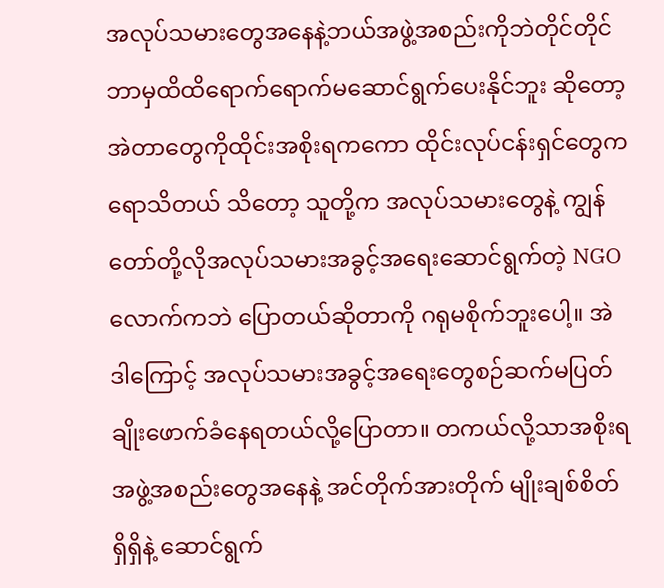အလုပ်သမားတွေအနေနဲ့ဘယ်အဖွဲ့အစည်းကိုဘဲတိုင်တိုင် ဘာမှထိထိရောက်ရောက်မဆောင်ရွက်ပေးနိုင်ဘူး ဆိုတော့ အဲတာတွေကိုထိုင်းအစိုးရကကော ထိုင်းလုပ်ငန်းရှင်တွေကရောသိတယ် သိတော့ သူတို့က အလုပ်သမားတွေနဲ့ ကျွန်တော်တို့လိုအလုပ်သမားအခွင့်အရေးဆောင်ရွက်တဲ့ NGO လောက်ကဘဲ ပြောတယ်ဆိုတာကို ဂရုမစိုက်ဘူးပေါ့။ အဲဒါကြောင့် အလုပ်သမားအခွင့်အရေးတွေစဉ်ဆက်မပြတ် ချိုးဖောက်ခံနေရတယ်လို့ပြောတာ။ တကယ်လို့သာအစိုးရအဖွဲ့အစည်းတွေအနေနဲ့ အင်တိုက်အားတိုက် မျိုးချစ်စိတ်ရှိရှိနဲ့ ဆောင်ရွက်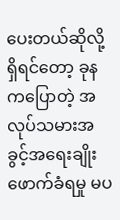ပေးတယ်ဆိုလို့ရှိရင်တော့ ခုနကပြောတဲ့ အလုပ်သမားအခွင့်အရေးချိုးဖောက်ခံရမှု မပ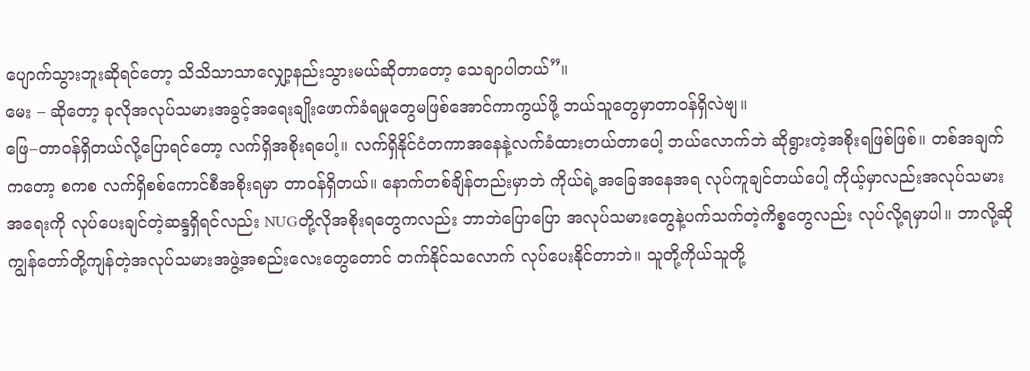ပျောက်သွားဘူးဆိုရင်တော့ သိသိသာသာလျှော့နည်းသွားမယ်ဆိုတာတော့ သေချာပါတယ်”။
မေး – ဆိုတော့ ခုလိုအလုပ်သမားအခွင့်အရေးချိုးဖောက်ခံရမှုတွေမဖြစ်အောင်ကာကွယ်ဖို့ ဘယ်သူတွေမှာတာဝန်ရှိလဲဗျ။
ဖြေ–တာဝန်ရှိတယ်လို့ပြောရင်တော့ လက်ရှိအစိုးရပေါ့။ လက်ရှိနိုင်ငံတကာအနေနဲ့လက်ခံထားတယ်တာပေါ့ ဘယ်လောက်ဘဲ ဆိုရွားတဲ့အစိုးရဖြစ်ဖြစ်။ တစ်အချက်ကတော့ စကစ လက်ရှိစစ်ကောင်စီအစိုးရမှာ တာဝန်ရှိတယ်။ နောက်တစ်ချိန်တည်းမှာဘဲ ကိုယ်ရဲ့အခြေအနေအရ လုပ်ကူချင်တယ်ပေါ့ ကိုယ့်မှာလည်းအလုပ်သမားအရေးကို လုပ်ပေးချင်တဲ့ဆန္ဒရှိရင်လည်း NUGတို့လိုအစိုးရတွေကလည်း ဘာဘဲပြောပြော အလုပ်သမားတွေနဲ့ပက်သက်တဲ့ကိစ္စတွေလည်း လုပ်လို့ရမှာပါ။ ဘာလို့ဆို ကျွန်တော်တို့ကျန်တဲ့အလုပ်သမားအဖွဲ့အစည်းလေးတွေတောင် တက်နိုင်သလောက် လုပ်ပေးနိုင်တာဘဲ။ သူတို့ကိုယ်သူတို့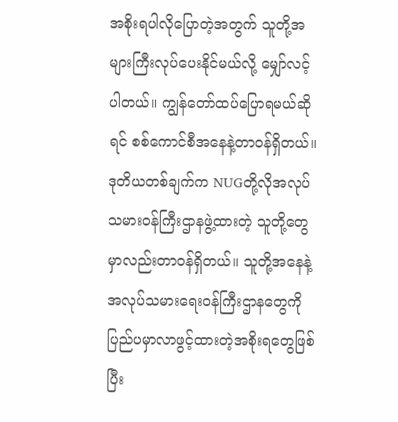အစိုးရပါလိုပြောတဲ့အတွက် သူတို့အများကြီးလုပ်ပေးနိုင်မယ်လို့ မျှော်လင့်ပါတယ်။ ကျွန်တော်ထပ်ပြောရမယ်ဆိုရင် စစ်ကောင်စီအနေနဲ့တာဝန်ရှိတယ်။ ဒုတိယတစ်ချက်က NUGတို့လိုအလုပ်သမားဝန်ကြီးဌာနဖွဲ့ထားတဲ့ သူတို့တွေမှာလည်းတာဝန်ရှိတယ်။ သူတို့အနေနဲ့အလုပ်သမားရေးဝန်ကြီးဌာနတွေကို ပြည်ပမှာလာဖွင့်ထားတဲ့အစိုးရတွေဖြစ်ပြီး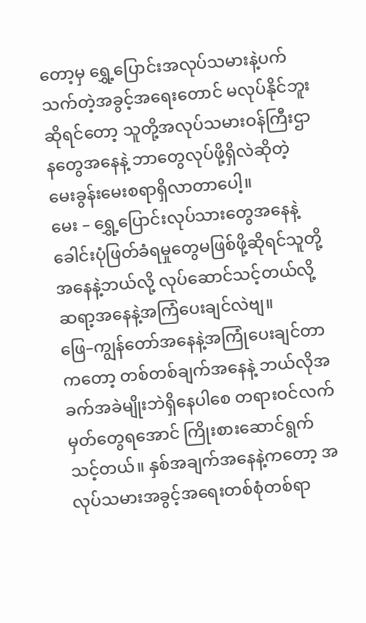တော့မှ ရွှေ့ပြောင်းအလုပ်သမားနဲ့ပက်သက်တဲ့အခွင့်အရေးတောင် မလုပ်နိုင်ဘူးဆိုရင်တော့ သူတို့အလုပ်သမားဝန်ကြီးဌာနတွေအနေနဲ့ ဘာတွေလုပ်ဖို့ရှိလဲဆိုတဲ့ မေးခွန်းမေးစရာရှိလာတာပေါ့။
မေး – ရွှေ့ပြောင်းလုပ်သားတွေအနေနဲ့ ခေါင်းပုံဖြတ်ခံရမှုတွေမဖြစ်ဖို့ဆိုရင်သူတို့အနေနဲ့ဘယ်လို့ လုပ်ဆောင်သင့်တယ်လို့ ဆရာ့အနေနဲ့အကြံပေးချင်လဲဗျ။
ဖြေ–ကျွန်တော်အနေနဲ့အကြုံပေးချင်တာကတော့ တစ်တစ်ချက်အနေနဲ့ ဘယ်လိုအခက်အခဲမျိုးဘဲရှိနေပါစေ တရားဝင်လက်မှတ်တွေရအောင် ကြိုးစားဆောင်ရွက်သင့်တယ်။ နှစ်အချက်အနေနဲ့ကတော့ အလုပ်သမားအခွင့်အရေးတစ်စုံတစ်ရာ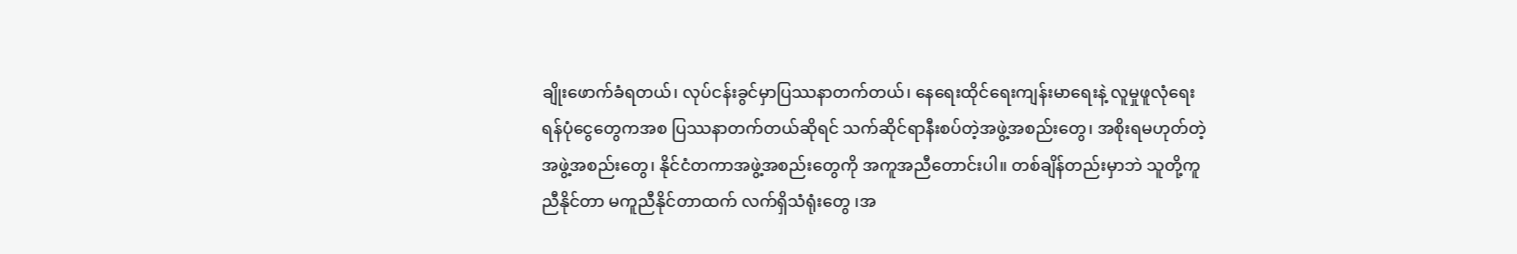ချိုးဖောက်ခံရတယ်၊ လုပ်ငန်းခွင်မှာပြဿနာတက်တယ်၊ နေရေးထိုင်ရေးကျန်းမာရေးနဲ့ လူမှုဖူလုံရေးရန်ပုံငွေတွေကအစ ပြဿနာတက်တယ်ဆိုရင် သက်ဆိုင်ရာနီးစပ်တဲ့အဖွဲ့အစည်းတွေ၊ အစိုးရမဟုတ်တဲ့အဖွဲ့အစည်းတွေ၊ နိုင်ငံတကာအဖွဲ့အစည်းတွေကို အကူအညီတောင်းပါ။ တစ်ချိန်တည်းမှာဘဲ သူတို့ကူညီနိုင်တာ မကူညီနိုင်တာထက် လက်ရှိသံရုံးတွေ ၊အ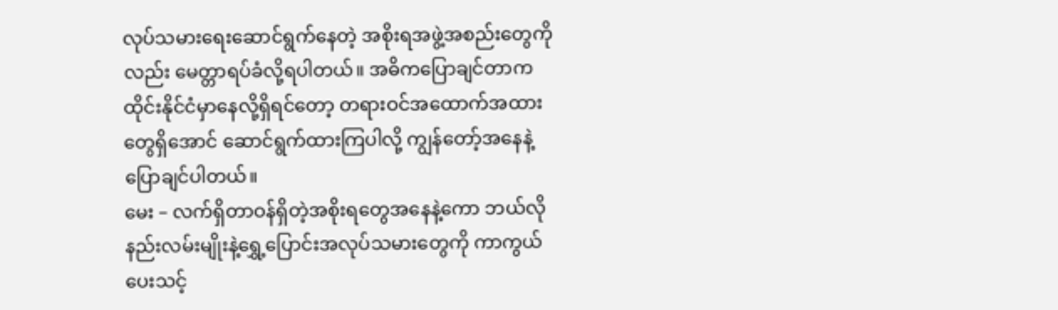လုပ်သမားရေးဆောင်ရွက်နေတဲ့ အစိုးရအဖွဲ့အစည်းတွေကိုလည်း မေတ္တာရပ်ခံလို့ရပါတယ်။ အဓိကပြောချင်တာက ထိုင်းနိုင်ငံမှာနေလို့ရှိရင်တော့ တရားဝင်အထောက်အထားတွေရှိအောင် ဆောင်ရွက်ထားကြပါလို့ ကျွန်တော့်အနေနဲ့ပြောချင်ပါတယ်။
မေး – လက်ရှိတာဝန်ရှိတဲ့အစိုးရတွေအနေနဲ့ကော ဘယ်လိုနည်းလမ်းမျိုးနဲ့ရွှေ့ပြောင်းအလုပ်သမားတွေကို ကာကွယ်ပေးသင့်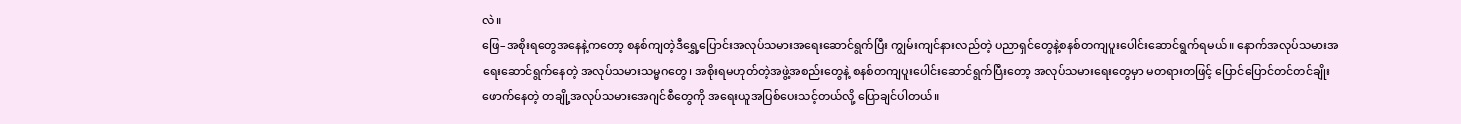လဲ။
ဖြေ–အစိုးရတွေအနေနဲ့ကတော့ စနစ်ကျတဲ့ဒီရွှေ့ပြောင်းအလုပ်သမားအရေးဆောင်ရွက်ပြီး ကျွမ်းကျင်နားလည်တဲ့ ပညာရှင်တွေနဲ့စနစ်တကျပူးပေါင်းဆောင်ရွက်ရမယ်။ နောက်အလုပ်သမားအရေးဆောင်ရွက်နေတဲ့ အလုပ်သမားသမ္မဂတွေ၊ အစိုးရမဟုတ်တဲ့အဖွဲ့အစည်းတွေနဲ့ စနစ်တကျပူးပေါင်းဆောင်ရွက်ပြီးတော့ အလုပ်သမားရေးတွေမှာ မတရားတဖြင့် ပြောင်ပြောင်တင်တင်ချိုးဖောက်နေတဲ့ တချို့အလုပ်သမားအေဂျင်စီတွေကို အရေးယူအပြစ်ပေးသင့်တယ်လို့ ပြောချင်ပါတယ်။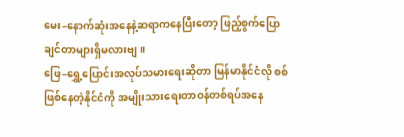မေး–နောက်ဆုံးအနေနဲ့ဆရာကနေပြီးတော့ ဖြည့်စွက်ပြောချင်တာများရှိမလားဗျ။
ဖြေ–ရွှေ့ပြောင်းအလုပ်သမားရေးဆိုတာ မြန်မာနိုင်ငံလို စစ်ဖြစ်နေတဲ့နိုင်ငံကို အမျိုးသားရေးတာဝန်တစ်ရပ်အနေ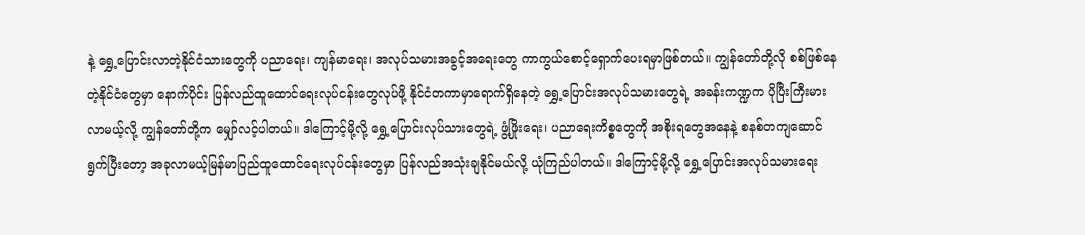နဲ့ ရွှေ့ပြောင်းလာတဲ့နိုင်ငံသားတွေကို ပညာရေး၊ ကျန်မာရေး၊ အလုပ်သမားအခွင့်အရေးတွေ ကာကွယ်စောင့်ရှောက်ပေးရမှာဖြစ်တယ်။ ကျွန်တော်တို့လို စစ်ဖြစ်နေတဲ့နိုင်ငံတွေမှာ နောက်ပိုင်း ပြန်လည်ထူထောင်ရေးလုပ်ငန်းတွေလုပ်ဖို့ နိုင်ငံတကာမှာရောက်ရှိနေတဲ့ ရွှေ့ပြောင်းအလုပ်သမားတွေရဲ့ အခန်းကဏ္ဍက ပိုပြီးကြီးမားလာမယ့်လို့ ကျွန်တော်တို့က မျှော်လင့်ပါတယ်။ ဒါကြောင့်မို့လို့ ရွှေ့ပြောင်းလုပ်သားတွေရဲ့ ဖွံ့ဖြိုးရေး၊ ပညာရေးကိစ္စတွေကို အစိုးရတွေအနေနဲ့ စနစ်တကျဆောင်ရွက်ပြီးတော့ အခုလာမယ့်မြန်မာပြည်ထူထောင်ရေးလုပ်ငန်းတွေမှာ ပြန်လည်အသုံးချနိုင်မယ်လို့ ယုံကြည်ပါတယ်။ ဒါကြောင့်မို့လို့ ရွှေ့ပြောင်းအလုပ်သမားရေး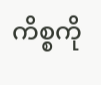ကိစ္စကို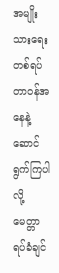အမျိုးသားရေးတစ်ရပ်တာဝန်အနေနဲ့ ဆောင်ရွက်ကြပါလို့ မေတ္တာရပ်ခံချင်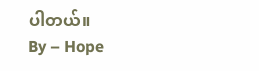ပါတယ်။
By – Hope